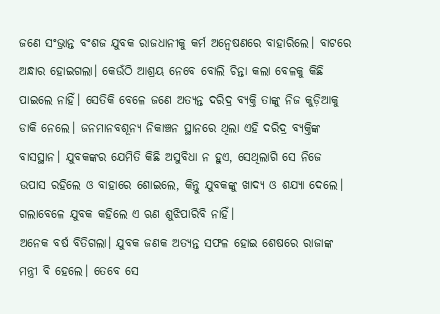ଜଣେ ସଂଭ୍ରାନ୍ତ ବଂଶଜ ଯୁବକ ରାଜଧାନୀକୁ କର୍ମ ଅନ୍ବେଷଣରେ ବାହାରିଲେ। ବାଟରେ ଅନ୍ଧାର ହୋଇଗଲା। କେଉଁଠି ଆଶ୍ରୟ ନେବେ ବୋଲି ଚିନ୍ତା କଲା ବେଳକୁ କିଛି ପାଇଲେ ନାହିଁ। ସେତିକି ବେଳେ ଜଣେ ଅତ୍ୟନ୍ତ ଦରିଦ୍ର ବ୍ୟକ୍ତି ତାଙ୍କୁ ନିଜ କୁଡ଼ିଆକୁ ଡାକି ନେଲେ। ଜନମାନବଶୂନ୍ୟ ନିକାଞ୍ଚନ ସ୍ଥାନରେ ଥିଲା ଏହି ଦରିଦ୍ର ବ୍ୟକ୍ତିଙ୍କ ବାସସ୍ଥାନ। ଯୁବକଙ୍କର ଯେମିତି କିଛି ଅସୁବିଧା ନ ହୁଏ, ସେଥିଲାଗି ସେ ନିଜେ ଉପାସ ରହିଲେ ଓ ବାହାରେ ଶୋଇଲେ, କିନ୍ତୁ ଯୁବକଙ୍କୁ ଖାଦ୍ୟ ଓ ଶଯ୍ୟା ଦେଲେ। ଗଲାବେଳେ ଯୁବକ କହିଲେ ଏ ଋଣ ଶୁଝିପାରିବି ନାହିଁ।
ଅନେକ ବର୍ଷ ବିତିଗଲା। ଯୁବକ ଜଣକ ଅତ୍ୟନ୍ତ ସଫଳ ହୋଇ ଶେଷରେ ରାଜାଙ୍କ ମନ୍ତ୍ରୀ ବି ହେଲେ। ତେବେ ସେ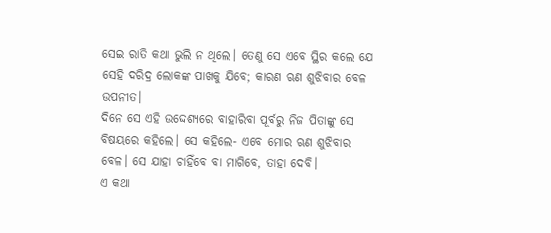ସେଇ ରାତି କଥା ଭୁଲି ନ ଥିଲେ। ତେଣୁ ସେ ଏବେ ସ୍ଥିର କଲେ ଯେ ସେହି ଦରିଦ୍ର ଲୋକଙ୍କ ପାଖକୁ ଯିବେ; କାରଣ ଋଣ ଶୁଝିବାର ବେଳ ଉପନୀତ।
ଦିନେ ସେ ଏହି ଉଦ୍ଦେଶ୍ୟରେ ବାହାରିବା ପୂର୍ବରୁ ନିଜ ପିତାଙ୍କୁ ସେ ବିଷୟରେ କହିଲେ। ସେ କହିଲେ- ଏବେ ମୋର ଋଣ ଶୁଝିବାର ବେଳ। ସେ ଯାହା ଚାହିଁବେ ବା ମାଗିବେ, ତାହା ଦେବି।
ଏ କଥା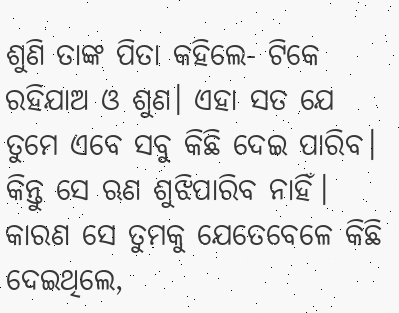ଶୁଣି ତାଙ୍କ ପିତା କହିଲେ- ଟିକେ ରହିଯାଅ ଓ ଶୁଣ। ଏହା ସତ ଯେ ତୁମେ ଏବେ ସବୁ କିଛି ଦେଇ ପାରିବ। କିନ୍ତୁ ସେ ଋଣ ଶୁଝିପାରିବ ନାହିଁ। କାରଣ ସେ ତୁମକୁ ଯେତେବେଳେ କିଛି ଦେଇଥିଲେ,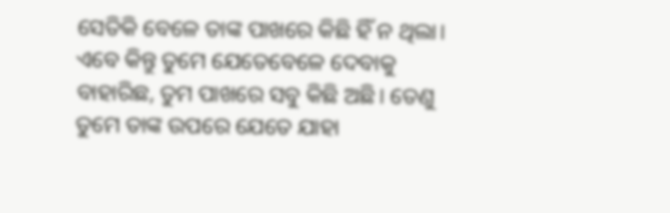ସେତିକି ବେଳେ ତାଙ୍କ ପାଖରେ କିଛି ହିଁ ନ ଥିଲା। ଏବେ କିନ୍ତୁ ତୁମେ ଯେତେବେଳେ ଦେବାକୁ ବାହାରିଛ, ତୁମ ପାଖରେ ସବୁ କିଛି ଅଛି। ତେଣୁ ତୁମେ ତାଙ୍କ ଉପରେ ଯେତେ ଯାହା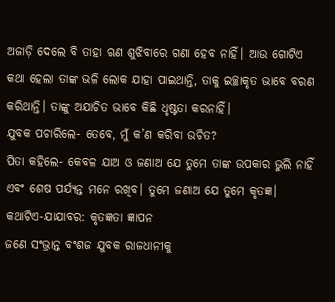ଅଜାଡ଼ି ଦେଲେ ବି ତାହା ଋଣ ଶୁଝିବାରେ ଗଣା ହେବ ନାହିଁ। ଆଉ ଗୋଟିଏ କଥା ହେଲା ତାଙ୍କ ଭଳି ଲୋକ ଯାହା ପାଇଥାନ୍ତି, ତାକୁ ଇଚ୍ଛାକୃତ ଭାବେ ବରଣ କରିଥାନ୍ତି। ତାଙ୍କୁ ଅଯାଚିତ ଭାବେ କିଛି ଧୃଷ୍ଟତା କରନାହିଁ।
ଯୁବକ ପଚାରିଲେ- ତେବେ, ମୁଁ କ’ଣ କରିବା ଉଚିତ?
ପିତା କହିଲେ- କେବଳ ଯାଅ ଓ ଜଣାଅ ଯେ ତୁମେ ତାଙ୍କ ଉପକାର ଭୁଲି ନାହିଁ ଏବଂ ଶେଷ ପର୍ଯ୍ୟନ୍ତ ମନେ ରଖିବ। ତୁମେ ଜଣାଅ ଯେ ତୁମେ କୃତଜ୍ଞ।
କଥାଟିଏ-ଯାଯାବର: କୃତଜ୍ଞତା ଜ୍ଞାପନ
ଜଣେ ସଂଭ୍ରାନ୍ତ ବଂଶଜ ଯୁବକ ରାଜଧାନୀକୁ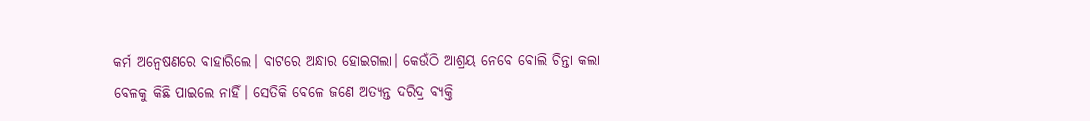କର୍ମ ଅନ୍ବେଷଣରେ ବାହାରିଲେ। ବାଟରେ ଅନ୍ଧାର ହୋଇଗଲା। କେଉଁଠି ଆଶ୍ରୟ ନେବେ ବୋଲି ଚିନ୍ତା କଲା ବେଳକୁ କିଛି ପାଇଲେ ନାହିଁ। ସେତିକି ବେଳେ ଜଣେ ଅତ୍ୟନ୍ତ ଦରିଦ୍ର ବ୍ୟକ୍ତି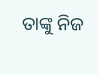ତାଙ୍କୁ ନିଜ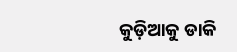କୁଡ଼ିଆକୁ ଡାକି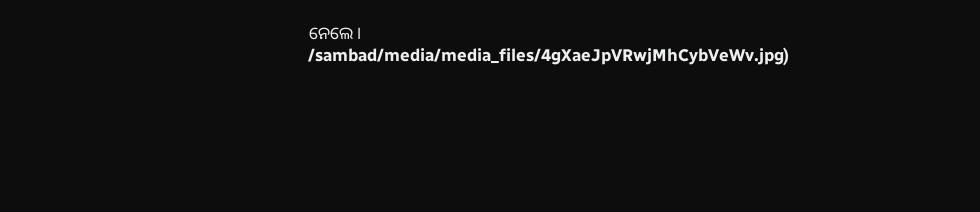ନେଲେ।
/sambad/media/media_files/4gXaeJpVRwjMhCybVeWv.jpg)